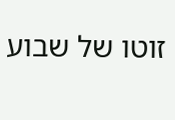זוטו של שבוע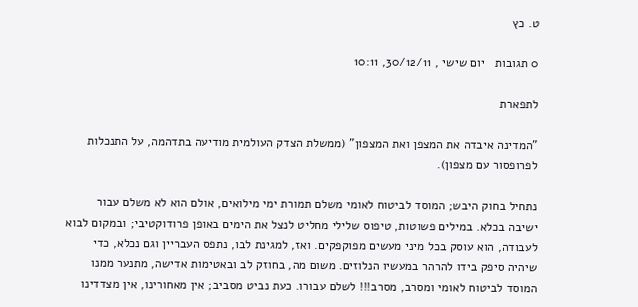ט. כץ

0 תגובות   יום שישי , 30/12/11, 10:11

לתפארת

"המדינה איבדה את המצפן ואת המצפון" (ממשלת הצדק העולמית מודיעה בתדהמה, על התנכלות לפרופסור עם מצפון).

נתחיל בחוק היבש; המוסד לביטוח לאומי משלם תמורת ימי מילואים, אולם הוא לא משלם עבור ישיבה בכלא. במילים פשוטות, טיפוס שלילי מחליט לנצל את הימים באופן פרודוקטיבי; ובמקום לבוא לעבודה, הוא עוסק בכל מיני מעשים מפוקפקים. ואז, למגינת לבו, נתפס העבריין וגם נכלא, כדי שיהיה סיפק בידו להרהר במעשיו הנלוזים. משום מה, בחוזק לב ובאטימות אדישה, מתנער ממנו המוסד לביטוח לאומי ומסרב, מסרב!!! לשלם עבורו. כעת נביט מסביב; אין מאחורינו, אין מצדדינו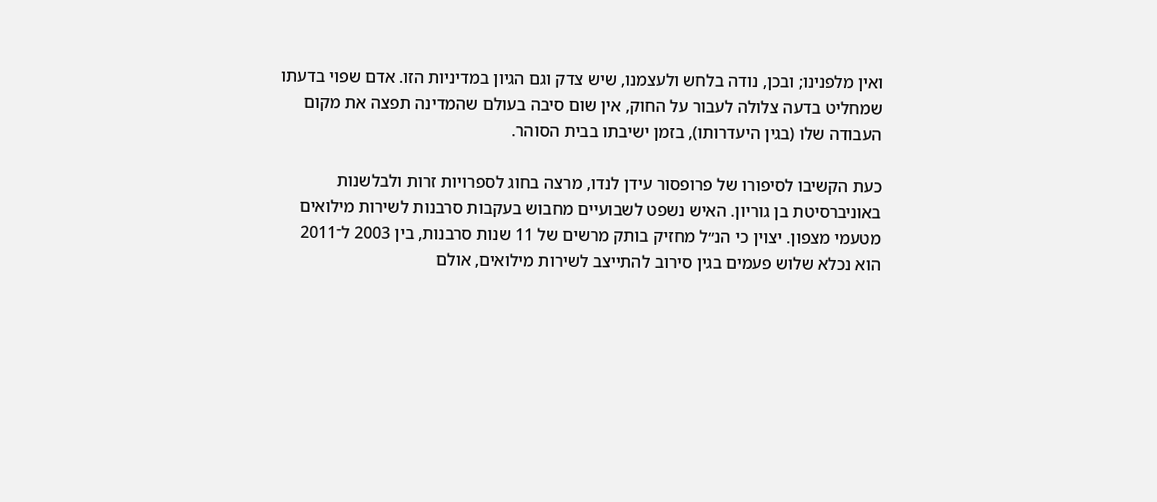ואין מלפנינו; ובכן, נודה בלחש ולעצמנו, שיש צדק וגם הגיון במדיניות הזו. אדם שפוי בדעתו שמחליט בדעה צלולה לעבור על החוק, אין שום סיבה בעולם שהמדינה תפצה את מקום העבודה שלו (בגין היעדרותו), בזמן ישיבתו בבית הסוהר.

כעת הקשיבו לסיפורו של פרופסור עידן לנדו, מרצה בחוג לספרויות זרות ולבלשנות באוניברסיטת בן גוריון. האיש נשפט לשבועיים מחבוש בעקבות סרבנות לשירות מילואים מטעמי מצפון. יצוין כי הנ״ל מחזיק בותק מרשים של 11 שנות סרבנות, בין 2003 ל־2011 הוא נכלא שלוש פעמים בגין סירוב להתייצב לשירות מילואים, אולם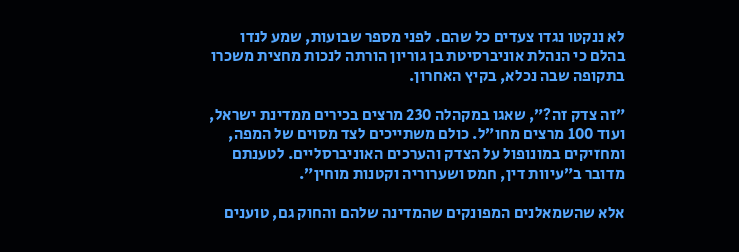לא ננקטו נגדו צעדים כל שהם. לפני מספר שבועות, שמע לנדו בהלם כי הנהלת אוניברסיטת בן גוריון הורתה לנכות מחצית משכרו בתקופה שבה נכלא, בקיץ האחרון.

״זה צדק זה?״, שאגו במקהלה 230 מרצים בכירים ממדינת ישראל, ועוד 100 מרצים מחו״ל. כולם משתייכים לצד מסוים של המפה, ומחזיקים במונופול על הצדק והערכים האוניברסליים. לטענתם מדובר ב״עיוות דין, חמס ושערוריה וקטנות מוחין״.

אלא שהשמאלנים המפונקים שהמדינה שלהם והחוק גם, טוענים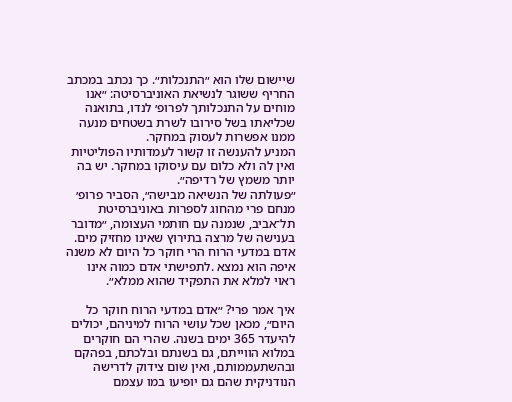שיישום שלו הוא ״התנכלות״. כך נכתב במכתב החריף ששוגר לנשיאת האוניברסיטה: ״אנו מוחים על התנכלותך לפרופ׳ לנדו, בתואנה שכליאתו בשל סירובו לשרת בשטחים מנעה ממנו אפשרות לעסוק במחקר.
המניע להענשה זו קשור לעמדותיו הפוליטיות ואין לה ולא כלום עם עיסוקו במחקר. יש בה יותר משמץ של רדיפה״.
״פעולתה של הנשיאה מבישה״, הסביר פרופ׳ מנחם פרי מהחוג לספרות באוניברסיטת תל־אביב, שנמנה עם חותמי העצומה, ״מדובר בענישה של מרצה בתירוץ שאינו מחזיק מים. אדם במדעי הרוח הרי חוקר כל היום לא משנה איפה הוא נמצא .לתפישתי אדם כמוה אינו ראוי למלא את התפקיד שהוא ממלא״.

איך אמר פרי? ״אדם במדעי הרוח חוקר כל היום״, מכאן שכל עושי הרוח למיניהם, יכולים להיעדר 365 ימים בשנה. שהרי הם חוקרים במלוא הווייתם, גם בשנתם ובלכתם, בפהקם ובהשתעממותם, ואין שום צידוק לדרישה הנודניקית שהם גם יופיעו במו עצמם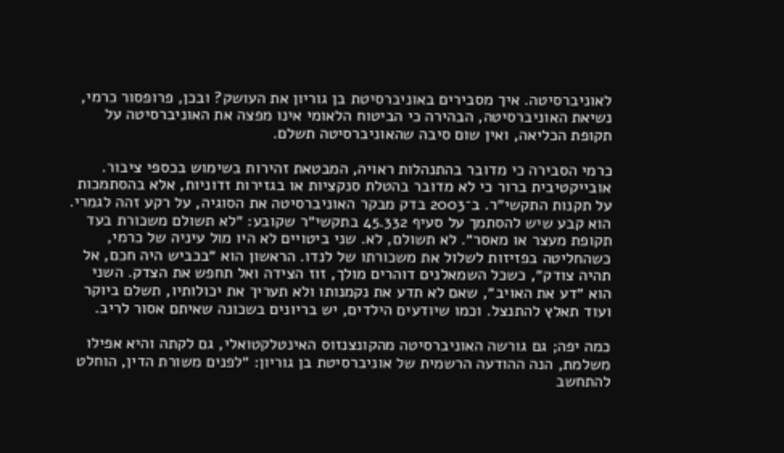לאוניברסיטה. איך מסבירים באוניברסיטת בן גוריון את העושק? ובכן, פרופסור כרמי, נשיאת האוניברסיטה, הבהירה כי הביטוח הלאומי אינו מפצה את האוניברסיטה על תקופת הכליאה, ואין שום סיבה שהאוניברסיטה תשלם.

כרמי הסבירה כי מדובר בהתנהלות ראויה, המבטאת זהירות בשימוש בכספי ציבור. אובייקטיבית ברור כי לא מדובר בהטלת סנקציות או בגזירות זדוניות, אלא בהסתמכות על תקנות התקשי״ר. ב־2003 בדק מבקר האוניברסיטה את הסוגיה, על רקע זהה לגמרי. הוא קבע שיש להסתמך על סעיף 45.332 בתקשי״ר שקובע: ״לא תשולם משכורת בעד תקופת מעצר או מאסר״. לא תשולם, לא. שני ביטויים לא היו מול עיניה של כרמי, כשהחליטה בפזיזות לשלול את משכורתו של לנדו. הראשון הוא ״בכביש היה חכם, אל תהיה צודק״, כשכל השמאלנים דוהרים מולך, זוז הצידה ואל תחפש את הצדק. השני הוא ״דע את האויב״, שאם לא תדע את נקמנותו ולא תעריך את יכולותיו, תשלם ביוקר ועוד תאלץ להתנצל. וכמו שיודעים הילדים, יש בריונים בשכונה שאיתם אסור לריב.

כמה יפה; גם גורשה האוניברסיטה מהקונצנזוס האינטלקטואלי, גם לקתה והיא אפילו משלמת, הנה ההודעה הרשמית של אוניברסיטת בן גוריון: ״לפנים משורת הדין, הוחלט להתחשב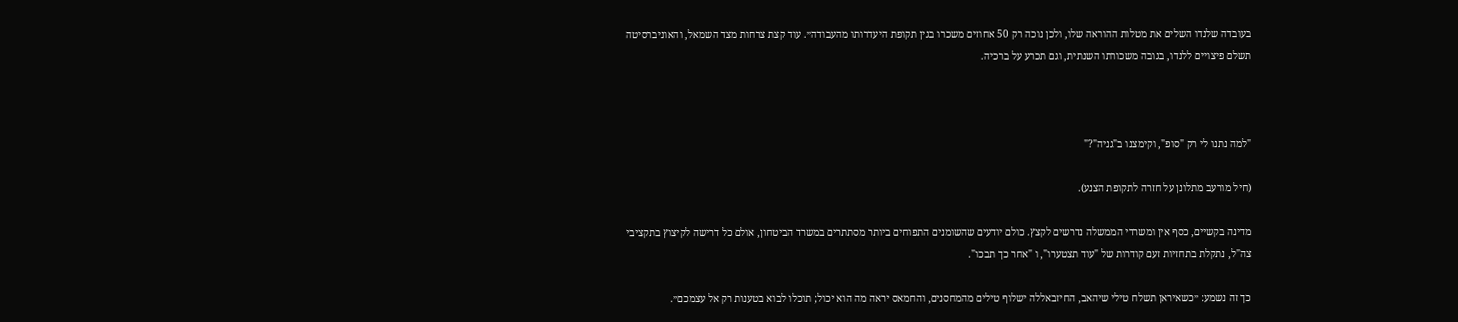בעובדה שלנדו השלים את מטלות ההוראה שלו, ולכן נוכה רק 50 אחוזים משכרו בגין תקופת היעדרותו מהעבודה״. עוד קצת צרחות מצד השמאל, והאוניברסיטה תשלם פיצויים ללנדו, בגובה משכורתו השנתית, וגם תכרע על ברכיה.



"למה נתנו לי רק "סופ", וקימצנו ב"גניה"?"

(חיל מורעב מתלונן על חזרה לתקופת הצנע).

מדינה בקשיים, כסף אין ומשרדי הממשלה נדרשים לקצץ. כולם יודעים שהשומנים התפוחים ביותר מסתתרים במשרד הביטחון, אולם כל דרישה לקיצוץ בתקציבי צה"ל, נתקלת בתחזיות זעם קודרות של "עוד תצטערו", ו "אחר כך תבכו".

כך זה נשמע: ״כשאיראן תשלח טילי שיהאב, החיזבאללה ישלוף טילים מהמחסנים, והחמאס יראה מה הוא יכול; תוכלו לבוא בטענות רק אל עצמכם״.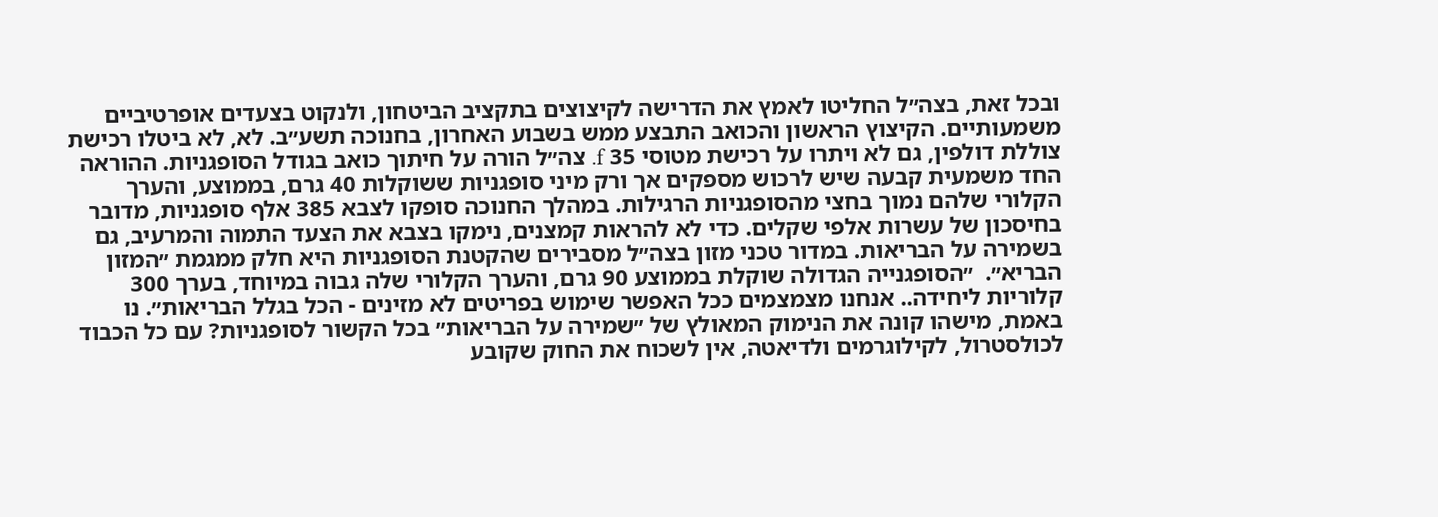ובכל זאת, בצה״ל החליטו לאמץ את הדרישה לקיצוצים בתקציב הביטחון, ולנקוט בצעדים אופרטיביים משמעותיים. הקיצוץ הראשון והכואב התבצע ממש בשבוע האחרון, בחנוכה תשע״ב. לא, לא ביטלו רכישת צוללת דולפין, גם לא ויתרו על רכישת מטוסי 35 f. צה״ל הורה על חיתוך כואב בגודל הסופגניות. ההוראה החד משמעית קבעה שיש לרכוש מספקים אך ורק מיני סופגניות ששוקלות 40 גרם, בממוצע, והערך הקלורי שלהם נמוך בחצי מהסופגניות הרגילות. במהלך החנוכה סופקו לצבא 385 אלף סופגניות, מדובר בחיסכון של עשרות אלפי שקלים. כדי לא להראות קמצנים, נימקו בצבא את הצעד התמוה והמרעיב, גם בשמירה על הבריאות. במדור טכני מזון בצה״ל מסבירים שהקטנת הסופגניות היא חלק ממגמת ״המזון הבריא״.  ״הסופגנייה הגדולה שוקלת בממוצע 90 גרם, והערך הקלורי שלה גבוה במיוחד, בערך 300 קלוריות ליחידה.. אנחנו מצמצמים ככל האפשר שימוש בפריטים לא מזינים - הכל בגלל הבריאות״. נו באמת, מישהו קונה את הנימוק המאולץ של ״שמירה על הבריאות״ בכל הקשור לסופגניות? עם כל הכבוד לכולסטרול, לקילוגרמים ולדיאטה, אין לשכוח את החוק שקובע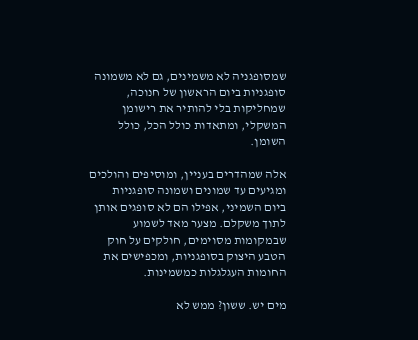שמסופגניה לא משמינים, גם לא משמונה סופגניות ביום הראשון של חנוכה, שמחליקות בלי להותיר את רישומן  המשקלי, ומתאדות כולל הכל, כולל השומן.

אלה שמהדרים בעניין, ומוסיפים והולכים ומגיעים עד שמונים ושמונה סופגניות ביום השמיני, אפילו הם לא סופגים אותן לתוך משקלם. מצער מאד לשמוע שבמקומות מסוימים, חולקים על חוק הטבע היצוק בסופגניות, ומכפישים את החומות העגלגלות כמשמינות.

מים יש. ששון? ממש לא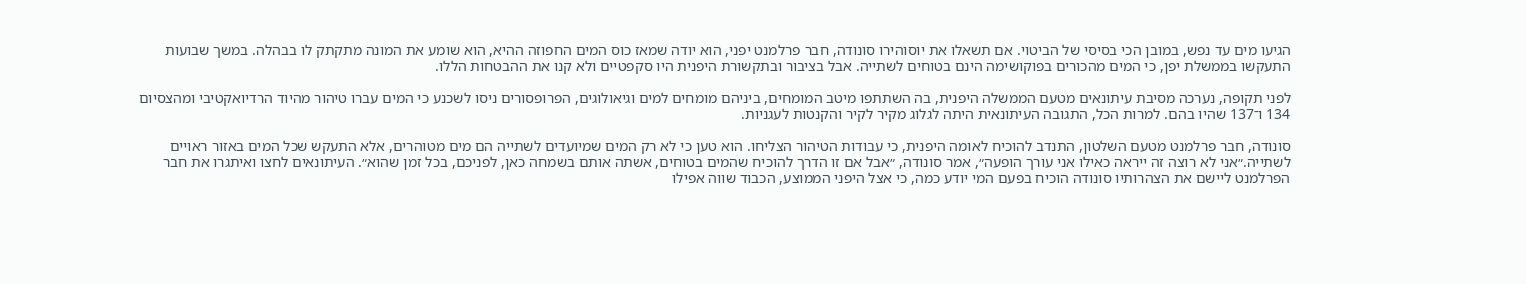הגיעו מים עד נפש, במובן הכי בסיסי של הביטוי. אם תשאלו את יוסוהירו סונודה, חבר פרלמנט יפני, הוא יודה שמאז כוס המים החפוזה ההיא, הוא שומע את המונה מתקתק לו בבהלה. במשך שבועות התעקשו בממשלת יפן, כי המים מהכורים בפוקושימה הינם בטוחים לשתייה. אבל בציבור ובתקשורת היפנית היו סקפטיים ולא קנו את ההבטחות הללו.

לפני תקופה, נערכה מסיבת עיתונאים מטעם הממשלה היפנית, בה השתתפו מיטב המומחים, ביניהם מומחים למים וגיאולוגים, הפרופסורים ניסו לשכנע כי המים עברו טיהור מהיוד הרדיואקטיבי ומהצסיום 134 ו־137 שהיו בהם. למרות הכל, התגובה העיתונאית היתה לגלוג מקיר לקיר והקנטות לעגניות.

סונודה, חבר פרלמנט מטעם השלטון, התנדב להוכיח לאומה היפנית, כי עבודות הטיהור הצליחו. הוא טען כי לא רק המים שמיועדים לשתייה הם מים מטוהרים, אלא התעקש שכל המים באזור ראויים לשתייה.״אני לא רוצה זה ייראה כאילו אני עורך הופעה״, אמר סונודה, ״אבל אם זו הדרך להוכיח שהמים בטוחים, אשתה אותם בשמחה כאן, לפניכם, בכל זמן שהוא״. העיתונאים לחצו ואיתגרו את חבר הפרלמנט ליישם את הצהרותיו סונודה הוכיח בפעם המי יודע כמה, כי אצל היפני הממוצע, הכבוד שווה אפילו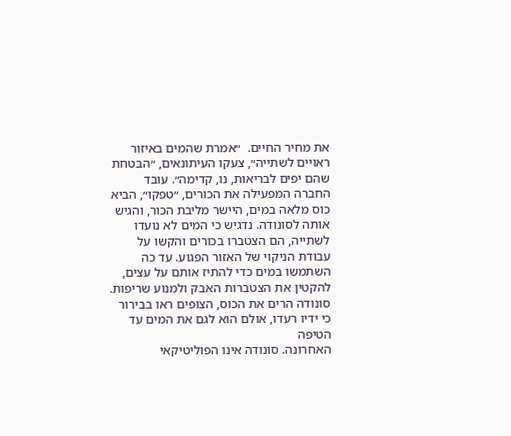את מחיר החיים.  ״אמרת שהמים באיזור ראויים לשתייה״, צעקו העיתונאים, ״הבטחת שהם יפים לבריאות, נו, קדימה״. עובד החברה המפעילה את הכורים, ״טפקו״, הביא כוס מלאה במים, היישר מליבת הכור, והגיש אותה לסונודה. נדגיש כי המים לא נועדו לשתייה, הם הצטברו בכורים והקשו על עבודת הניקוי של האזור הפגוע. עד כה השתמשו במים כדי להתיז אותם על עצים, להקטין את הצטברות האבק ולמנוע שריפות. סונודה הרים את הכוס, הצופים ראו בבירור כי ידיו רעדו, אולם הוא לגם את המים עד הטיפה
האחרונה. סונודה אינו הפוליטיקאי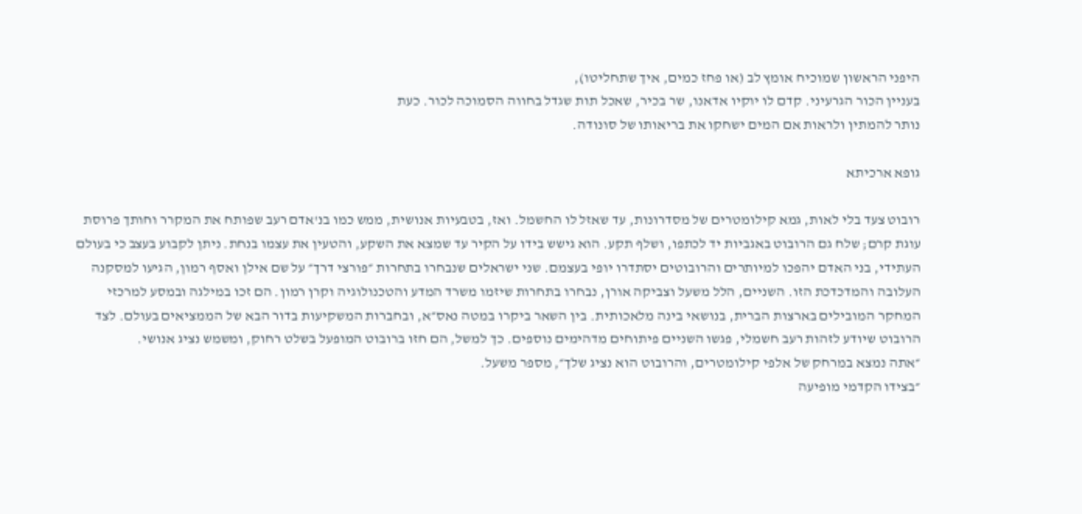היפני הראשון שמוכיח אומץ לב (או פחז כמים, איך שתחליטו),
בעניין הכור הגרעיני. קדם לו יוקיו אדאנו, שר בכיר, שאכל תות שגדל בחווה הסמוכה לכור. כעת
נותר להמתין ולראות אם המים ישחקו את בריאותו של סונודה.

גופא ארכיתא

רובוט צעד בלי לאות, גמא קילומטרים של מסדרונות, עד שאזל לו החשמל. ואז, בטבעיות אנושית, ממש כמו בנ'אדם רעב שפותח את המקרר וחותך פרוסת עוגת קרם; שלח גם הרובוט באגביות יד לכתפו, ושלף תקע. הוא גישש בידו על הקיר עד שמצא את השקע, והטעין את עצמו בנחת. ניתן לקבוע בעצב כי בעולם העתידי, בני האדם יהפכו למיותרים והרובוטים יסתדרו יופי בעצמם. שני ישראלים שנבחרו בתחרות ״פורצי דרך״ על שם אילן ואסף רמון, הגיעו למסקנה העלובה והמדכדכת הזו. השניים, הלל משעל וצביקה אורן, נבחרו בתחרות שיזמו משרד המדע והטכנולוגיה וקרן רמון. הם זכו במילגה ובמסע למרכזי המחקר המובילים בארצות הברית, בנושאי בינה מלאכותית. בין השאר ביקרו במטה נאס״א, ובחברות המשקיעות בדור הבא של הממציאים בעולם. לצד הרובוט שיודע לזהות רעב חשמלי, פגשו השניים פיתוחים מדהימים נוספים. כך למשל, הם חזו ברובוט המופעל בשלט רחוק, ומשמש נציג אנושי.
״אתה נמצא במרחק של אלפי קילומטרים, והרובוט הוא נציג שלך״, מספר משעל.
״בצידו הקדמי מופיעה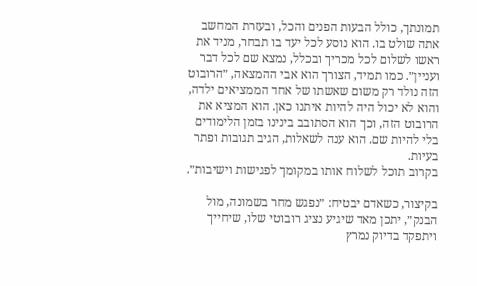תמונתך, כולל הבעות הפנים והכל, ובעזרת המחשב אתה שולט בו. הוא נוסע לכל יעד בו תבחר, מניד את ראשו לשלום לכל מכריך ובכלל, נמצא שם לכל דבר ועניין״. כמו תמיד, הצורך הוא אבי ההמצאה, ״הרובוט הזה נולד רק משום שאשתו של אחד הממציאים ילדה, והוא לא יכול היה להיות איתנו כאן. הוא המציא את הרובוט הזה, וכך הוא הסתובב בינינו בזמן הלימודים בלי להיות שם. הוא ענה לשאלות, הגיב תגובות ופתר בעיות.
בקרוב תוכל לשלוח אותו במקומך לפגישות וישיבות״.

בקיצור, כשאדם יבטיח: ״נפגש מחר בשמונה, מול הבנק״, יתכן מאד שיגיע נציג רובוטי שלו, שיחייך ויתפקד בדיוק נמרץ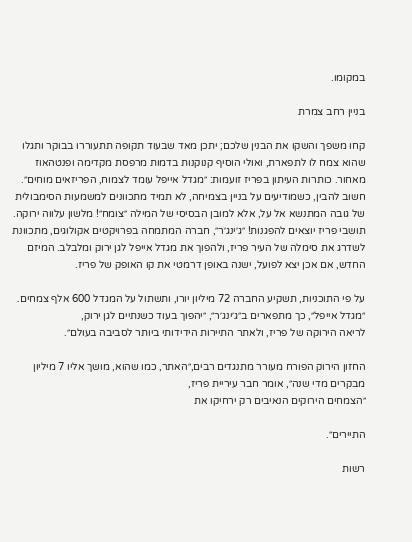במקומו.

בניין רחב צמרת

קחו משפך והשקו את הבנין שלכם; יתכן מאד שבעוד תקופה תתעוררו בבוקר ותגלו שהוא צמח לו לתפארת, ואולי הוסיף קנוקנות בדמות מרפסת מקדימה ופנטהאוז מאחור. כותרות העיתון בפריז זועמות: ״מגדל אייפל עומד לצמוח, הפריזאים מוחים״. חשוב להבין, כשמודיעים על בניין בצמיחה, לא תמיד מתכוונים למשמעות הסימבולית של גובה המתנשא אל על, אלא למובן הבסיסי של המילה ״צומח״! מלשון עלווה ירוקה. תושבי פריז יוצאים להפגנות! ״ג׳ינג׳ר״, חברה המתמחה בפרויקטים אקולוגים, מתכוונת לשדרג את סימלה של העיר פריז, ולהפוך את מגדל אייפל לגן ירוק ומלבלב. המיזם החדש, אם אכן יצא לפועל, ישנה באופן דרמטי את קו האופק של פריז.

על פי התוכניות, תשקיע החברה 72 מיליון יורו, ותשתול על המגדל 600 אלף צמחים. ״מגדל אייפל״, כך מתפארים ב״ג׳ינג׳ר״, ״יהפוך בעוד כשנתיים לגן ירוק,
לריאה הירוקה של פריז, ולאתר התיירות הידידותי ביותר לסביבה בעולם״.

החזון הירוק הפורח מעורר מתנגדים רבים,״האתר, כמו שהוא, מושך אליו 7 מיליון מבקרים מדי שנה״, אומר חבר עיריית פריז,
״הצמחים הירוקים הנאיבים רק ירחיקו את

התיירים״.

רשות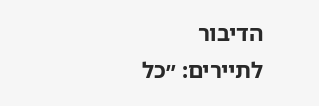הדיבור לתיירים: ״כל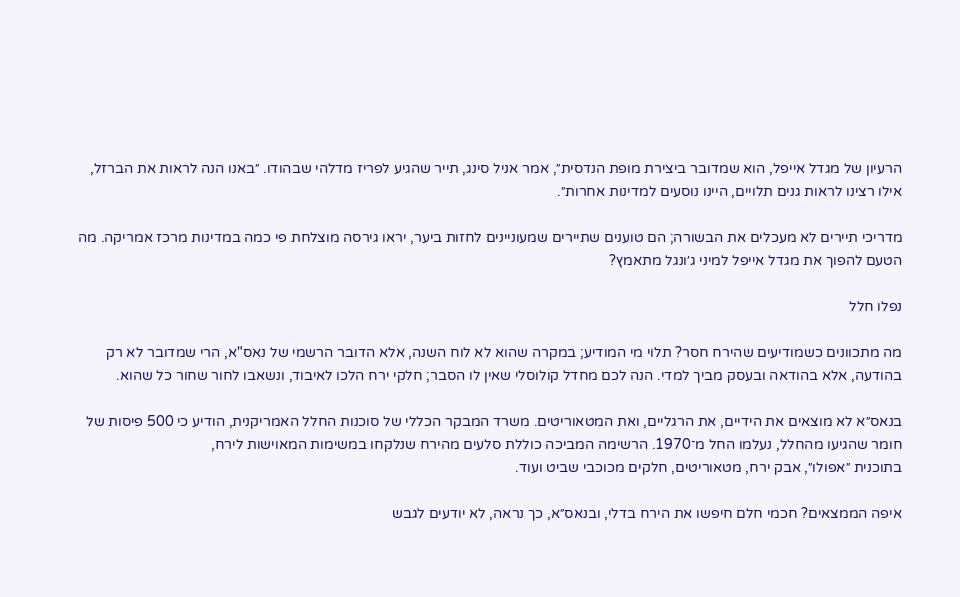הרעיון של מגדל אייפל, הוא שמדובר ביצירת מופת הנדסית״, אמר אניל סינג, תייר שהגיע לפריז מדלהי שבהודו. ״באנו הנה לראות את הברזל, אילו רצינו לראות גנים תלויים, היינו נוסעים למדינות אחרות״.

מדריכי תיירים לא מעכלים את הבשורה; הם טוענים שתיירים שמעוניינים לחזות ביער, יראו גירסה מוצלחת פי כמה במדינות מרכז אמריקה. מה הטעם להפוך את מגדל אייפל למיני ג׳ונגל מתאמץ?

נפלו חלל

מה מתכוונים כשמודיעים שהירח חסר? תלוי מי המודיע; במקרה שהוא לא לוח השנה, אלא הדובר הרשמי של נאס"א, הרי שמדובר לא רק בהודעה, אלא בהודאה ובעסק מביך למדי. הנה לכם מחדל קולוסלי שאין לו הסבר; חלקי ירח הלכו לאיבוד, ונשאבו לחור שחור כל שהוא.

בנאס״א לא מוצאים את הידיים, את הרגליים, ואת המטאוריטים. משרד המבקר הכללי של סוכנות החלל האמריקנית, הודיע כי 500 פיסות של חומר שהגיעו מהחלל, נעלמו החל מ־1970. הרשימה המביכה כוללת סלעים מהירח שנלקחו במשימות המאוישות לירח,
בתוכנית ״אפולו״, אבק ירח, מטאוריטים, חלקים מכוכבי שביט ועוד.

איפה הממצאים? חכמי חלם חיפשו את הירח בדלי, ובנאס״א, כך נראה, לא יודעים לגבש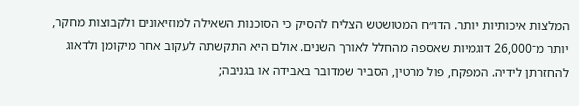המלצות איכותיות יותר. הדו״ח המטושטש הצליח להסיק כי הסוכנות השאילה למוזיאונים ולקבוצות מחקר, יותר מ־26,000 דוגמיות שאספה מהחלל לאורך השנים. אולם היא התקשתה לעקוב אחר מיקומן ולדאוג להחזרתן לידיה. המפקח, פול מרטין, הסביר שמדובר באבידה או בגניבה;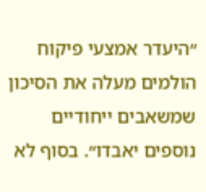״היעדר אמצעי פיקוח הולמים מעלה את הסיכון שמשאבים ייחודיים נוספים יאבדו״. בסוף לא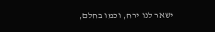ישאר לנו ירח, וכמו בחלם,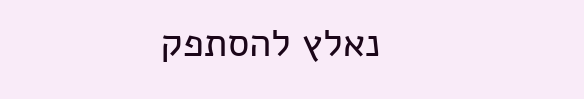נאלץ להסתפק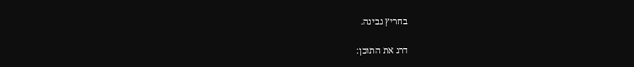בחריץ גבינה.

דרג את התוכן: